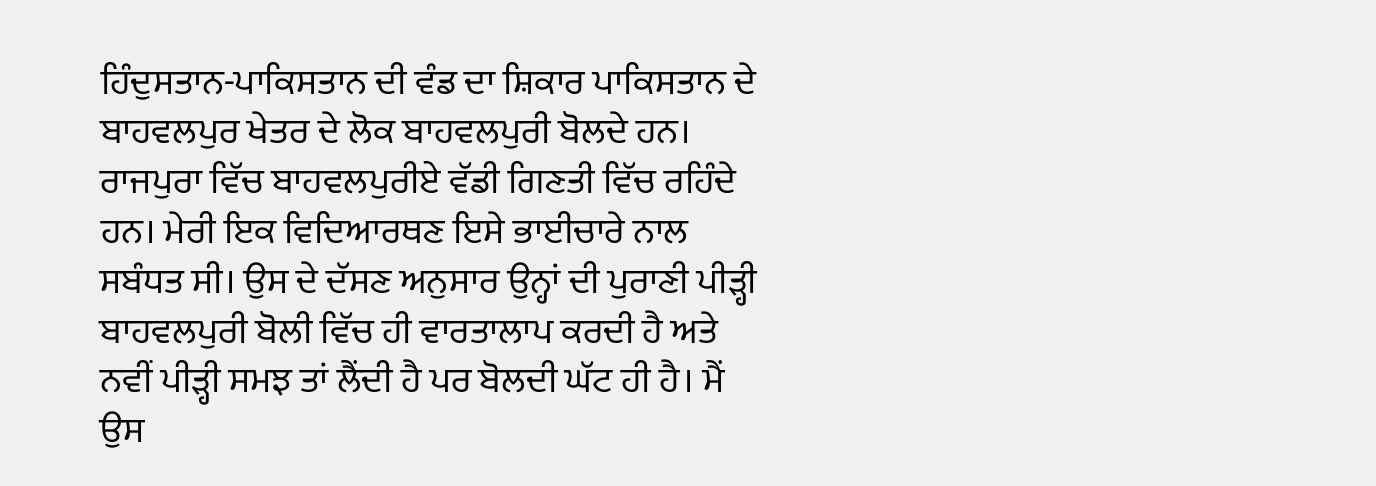ਹਿੰਦੁਸਤਾਨ-ਪਾਕਿਸਤਾਨ ਦੀ ਵੰਡ ਦਾ ਸ਼ਿਕਾਰ ਪਾਕਿਸਤਾਨ ਦੇ ਬਾਹਵਲਪੁਰ ਖੇਤਰ ਦੇ ਲੋਕ ਬਾਹਵਲਪੁਰੀ ਬੋਲਦੇ ਹਨ। ਰਾਜਪੁਰਾ ਵਿੱਚ ਬਾਹਵਲਪੁਰੀਏ ਵੱਡੀ ਗਿਣਤੀ ਵਿੱਚ ਰਹਿੰਦੇ ਹਨ। ਮੇਰੀ ਇਕ ਵਿਦਿਆਰਥਣ ਇਸੇ ਭਾਈਚਾਰੇ ਨਾਲ ਸਬੰਧਤ ਸੀ। ਉਸ ਦੇ ਦੱਸਣ ਅਨੁਸਾਰ ਉਨ੍ਹਾਂ ਦੀ ਪੁਰਾਣੀ ਪੀੜ੍ਹੀ ਬਾਹਵਲਪੁਰੀ ਬੋਲੀ ਵਿੱਚ ਹੀ ਵਾਰਤਾਲਾਪ ਕਰਦੀ ਹੈ ਅਤੇ ਨਵੀਂ ਪੀੜ੍ਹੀ ਸਮਝ ਤਾਂ ਲੈਂਦੀ ਹੈ ਪਰ ਬੋਲਦੀ ਘੱਟ ਹੀ ਹੈ। ਮੈਂ ਉਸ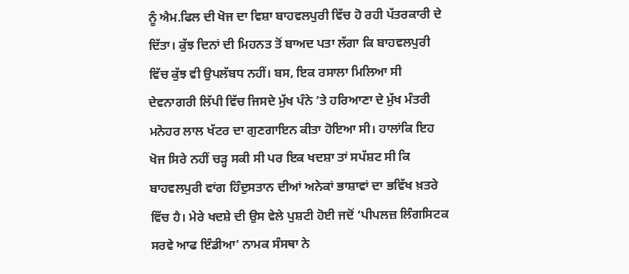ਨੂੰ ਐਮ.ਫਿਲ ਦੀ ਖੋਜ ਦਾ ਵਿਸ਼ਾ ਬਾਹਵਲਪੁਰੀ ਵਿੱਚ ਹੋ ਰਹੀ ਪੱਤਰਕਾਰੀ ਦੇ ਦਿੱਤਾ। ਕੁੱਝ ਦਿਨਾਂ ਦੀ ਮਿਹਨਤ ਤੋਂ ਬਾਅਦ ਪਤਾ ਲੱਗਾ ਕਿ ਬਾਹਵਲਪੁਰੀ ਵਿੱਚ ਕੁੱਝ ਵੀ ਉਪਲੱਬਧ ਨਹੀਂ। ਬਸ, ਇਕ ਰਸਾਲਾ ਮਿਲਿਆ ਸੀ ਦੇਵਨਾਗਰੀ ਲਿੱਪੀ ਵਿੱਚ ਜਿਸਦੇ ਮੁੱਖ ਪੰਨੇ ’ਤੇ ਹਰਿਆਣਾ ਦੇ ਮੁੱਖ ਮੰਤਰੀ ਮਨੋਹਰ ਲਾਲ ਖੱਟਰ ਦਾ ਗੁਣਗਾਇਨ ਕੀਤਾ ਹੋਇਆ ਸੀ। ਹਾਲਾਂਕਿ ਇਹ ਖੋਜ ਸਿਰੇ ਨਹੀਂ ਚੜ੍ਹ ਸਕੀ ਸੀ ਪਰ ਇਕ ਖਦਸ਼ਾ ਤਾਂ ਸਪੱਸ਼ਟ ਸੀ ਕਿ ਬਾਹਵਲਪੁਰੀ ਵਾਂਗ ਹਿੰਦੁਸਤਾਨ ਦੀਆਂ ਅਨੇਕਾਂ ਭਾਸ਼ਾਵਾਂ ਦਾ ਭਵਿੱਖ ਖ਼ਤਰੇ ਵਿੱਚ ਹੈ। ਮੇਰੇ ਖਦਸ਼ੇ ਦੀ ਉਸ ਵੇਲੇ ਪੁਸ਼ਟੀ ਹੋਈ ਜਦੋਂ ‘ਪੀਪਲਜ਼ ਲਿੰਗਸਿਟਕ ਸਰਵੇ ਆਫ ਇੰਡੀਆ’ ਨਾਮਕ ਸੰਸਥਾ ਨੇ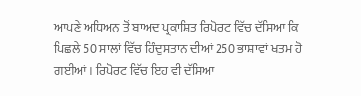ਆਪਣੇ ਅਧਿਅਨ ਤੋਂ ਬਾਅਦ ਪ੍ਰਕਾਸ਼ਿਤ ਰਿਪੋਰਟ ਵਿੱਚ ਦੱਸਿਆ ਕਿ ਪਿਛਲੇ 50 ਸਾਲਾਂ ਵਿੱਚ ਹਿੰਦੁਸਤਾਨ ਦੀਆਂ 250 ਭਾਸ਼ਾਵਾਂ ਖਤਮ ਹੋ ਗਈਆਂ। ਰਿਪੋਰਟ ਵਿੱਚ ਇਹ ਵੀ ਦੱਸਿਆ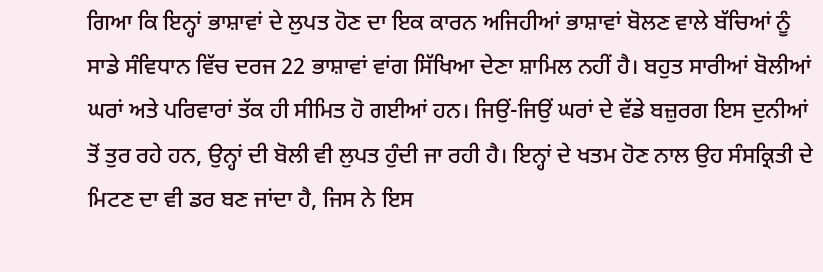ਗਿਆ ਕਿ ਇਨ੍ਹਾਂ ਭਾਸ਼ਾਵਾਂ ਦੇ ਲੁਪਤ ਹੋਣ ਦਾ ਇਕ ਕਾਰਨ ਅਜਿਹੀਆਂ ਭਾਸ਼ਾਵਾਂ ਬੋਲਣ ਵਾਲੇ ਬੱਚਿਆਂ ਨੂੰ ਸਾਡੇ ਸੰਵਿਧਾਨ ਵਿੱਚ ਦਰਜ 22 ਭਾਸ਼ਾਵਾਂ ਵਾਂਗ ਸਿੱਖਿਆ ਦੇਣਾ ਸ਼ਾਮਿਲ ਨਹੀਂ ਹੈ। ਬਹੁਤ ਸਾਰੀਆਂ ਬੋਲੀਆਂ ਘਰਾਂ ਅਤੇ ਪਰਿਵਾਰਾਂ ਤੱਕ ਹੀ ਸੀਮਿਤ ਹੋ ਗਈਆਂ ਹਨ। ਜਿਉਂ-ਜਿਉਂ ਘਰਾਂ ਦੇ ਵੱਡੇ ਬਜ਼ੁਰਗ ਇਸ ਦੁਨੀਆਂ ਤੋਂ ਤੁਰ ਰਹੇ ਹਨ, ਉਨ੍ਹਾਂ ਦੀ ਬੋਲੀ ਵੀ ਲੁਪਤ ਹੁੰਦੀ ਜਾ ਰਹੀ ਹੈ। ਇਨ੍ਹਾਂ ਦੇ ਖਤਮ ਹੋਣ ਨਾਲ ਉਹ ਸੰਸਕ੍ਰਿਤੀ ਦੇ ਮਿਟਣ ਦਾ ਵੀ ਡਰ ਬਣ ਜਾਂਦਾ ਹੈ, ਜਿਸ ਨੇ ਇਸ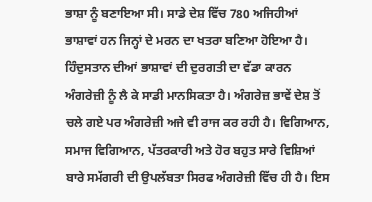ਭਾਸ਼ਾ ਨੂੰ ਬਣਾਇਆ ਸੀ। ਸਾਡੇ ਦੇਸ਼ ਵਿੱਚ 780 ਅਜਿਹੀਆਂ ਭਾਸ਼ਾਵਾਂ ਹਨ ਜਿਨ੍ਹਾਂ ਦੇ ਮਰਨ ਦਾ ਖਤਰਾ ਬਣਿਆ ਹੋਇਆ ਹੈ। ਹਿੰਦੁਸਤਾਨ ਦੀਆਂ ਭਾਸ਼ਾਵਾਂ ਦੀ ਦੁਰਗਤੀ ਦਾ ਵੱਡਾ ਕਾਰਨ ਅੰਗਰੇਜ਼ੀ ਨੂੰ ਲੈ ਕੇ ਸਾਡੀ ਮਾਨਸਿਕਤਾ ਹੈ। ਅੰਗਰੇਜ਼ ਭਾਵੇਂ ਦੇਸ਼ ਤੋਂ ਚਲੇ ਗਏ ਪਰ ਅੰਗਰੇਜ਼ੀ ਅਜੇ ਵੀ ਰਾਜ ਕਰ ਰਹੀ ਹੈ। ਵਿਗਿਆਨ, ਸਮਾਜ ਵਿਗਿਆਨ, ਪੱਤਰਕਾਰੀ ਅਤੇ ਹੋਰ ਬਹੁਤ ਸਾਰੇ ਵਿਸ਼ਿਆਂ ਬਾਰੇ ਸਮੱਗਰੀ ਦੀ ਉਪਲੱਬਤਾ ਸਿਰਫ ਅੰਗਰੇਜ਼ੀ ਵਿੱਚ ਹੀ ਹੈ। ਇਸ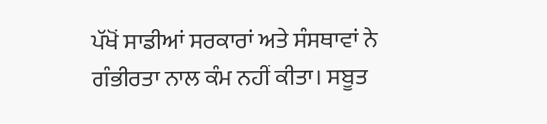ਪੱਖੋਂ ਸਾਡੀਆਂ ਸਰਕਾਰਾਂ ਅਤੇ ਸੰਸਥਾਵਾਂ ਨੇ ਗੰਭੀਰਤਾ ਨਾਲ ਕੰਮ ਨਹੀਂ ਕੀਤਾ। ਸਬੂਤ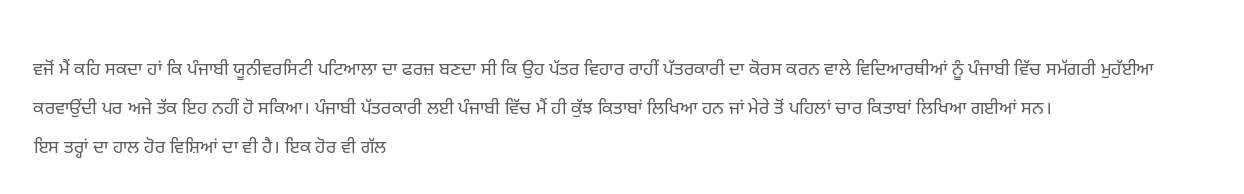ਵਜੋਂ ਮੈਂ ਕਹਿ ਸਕਦਾ ਹਾਂ ਕਿ ਪੰਜਾਬੀ ਯੂਨੀਵਰਸਿਟੀ ਪਟਿਆਲਾ ਦਾ ਫਰਜ਼ ਬਣਦਾ ਸੀ ਕਿ ਉਹ ਪੱਤਰ ਵਿਹਾਰ ਰਾਹੀਂ ਪੱਤਰਕਾਰੀ ਦਾ ਕੋਰਸ ਕਰਨ ਵਾਲੇ ਵਿਦਿਆਰਥੀਆਂ ਨੂੰ ਪੰਜਾਬੀ ਵਿੱਚ ਸਮੱਗਰੀ ਮੁਹੱਈਆ ਕਰਵਾਉਂਦੀ ਪਰ ਅਜੇ ਤੱਕ ਇਹ ਨਹੀਂ ਹੋ ਸਕਿਆ। ਪੰਜਾਬੀ ਪੱਤਰਕਾਰੀ ਲਈ ਪੰਜਾਬੀ ਵਿੱਚ ਮੈਂ ਹੀ ਕੁੱਝ ਕਿਤਾਬਾਂ ਲਿਖਿਆ ਹਨ ਜਾਂ ਮੇਰੇ ਤੋਂ ਪਹਿਲਾਂ ਚਾਰ ਕਿਤਾਬਾਂ ਲਿਖਿਆ ਗਈਆਂ ਸਨ।
ਇਸ ਤਰ੍ਹਾਂ ਦਾ ਹਾਲ ਹੋਰ ਵਿਸ਼ਿਆਂ ਦਾ ਵੀ ਹੈ। ਇਕ ਹੋਰ ਵੀ ਗੱਲ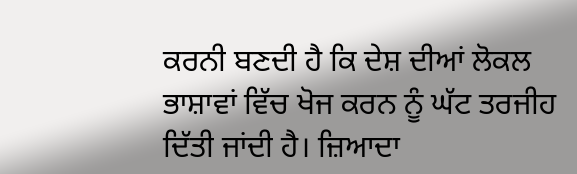ਕਰਨੀ ਬਣਦੀ ਹੈ ਕਿ ਦੇਸ਼ ਦੀਆਂ ਲੋਕਲ ਭਾਸ਼ਾਵਾਂ ਵਿੱਚ ਖੋਜ ਕਰਨ ਨੂੰ ਘੱਟ ਤਰਜੀਹ ਦਿੱਤੀ ਜਾਂਦੀ ਹੈ। ਜ਼ਿਆਦਾ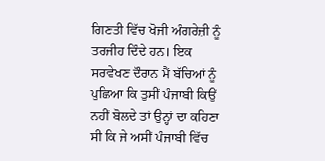ਗਿਣਤੀ ਵਿੱਚ ਖੋਜੀ ਅੰਗਰੇਜ਼ੀ ਨੂੰ ਤਰਜੀਹ ਦਿੰਦੇ ਹਨ। ਇਕ ਸਰਵੇਖਣ ਦੌਰਾਨ ਮੈਂ ਬੱਚਿਆਂ ਨੂੰ ਪੁਛਿਆ ਕਿ ਤੁਸੀਂ ਪੰਜਾਬੀ ਕਿਉਂ ਨਹੀਂ ਬੋਲਦੇ ਤਾਂ ਉਨ੍ਹਾਂ ਦਾ ਕਹਿਣਾ ਸੀ ਕਿ ਜੇ ਅਸੀਂ ਪੰਜਾਬੀ ਵਿੱਚ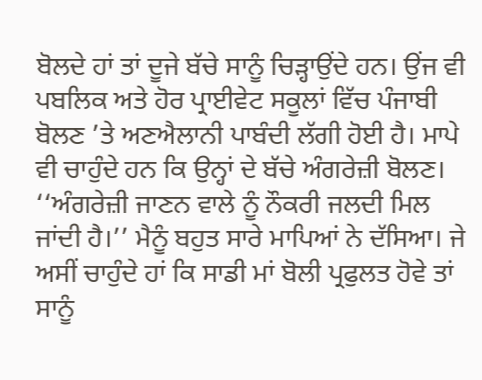ਬੋਲਦੇ ਹਾਂ ਤਾਂ ਦੂਜੇ ਬੱਚੇ ਸਾਨੂੰ ਚਿੜ੍ਹਾਉਂਦੇ ਹਨ। ਉਂਜ ਵੀ ਪਬਲਿਕ ਅਤੇ ਹੋਰ ਪ੍ਰਾਈਵੇਟ ਸਕੂਲਾਂ ਵਿੱਚ ਪੰਜਾਬੀ ਬੋਲਣ ’ਤੇ ਅਣਐਲਾਨੀ ਪਾਬੰਦੀ ਲੱਗੀ ਹੋਈ ਹੈ। ਮਾਪੇ ਵੀ ਚਾਹੁੰਦੇ ਹਨ ਕਿ ਉਨ੍ਹਾਂ ਦੇ ਬੱਚੇ ਅੰਗਰੇਜ਼ੀ ਬੋਲਣ। ‘‘ਅੰਗਰੇਜ਼ੀ ਜਾਣਨ ਵਾਲੇ ਨੂੰ ਨੌਕਰੀ ਜਲਦੀ ਮਿਲ ਜਾਂਦੀ ਹੈ।’’ ਮੈਨੂੰ ਬਹੁਤ ਸਾਰੇ ਮਾਪਿਆਂ ਨੇ ਦੱਸਿਆ। ਜੇ ਅਸੀਂ ਚਾਹੁੰਦੇ ਹਾਂ ਕਿ ਸਾਡੀ ਮਾਂ ਬੋਲੀ ਪ੍ਰਫੁਲਤ ਹੋਵੇ ਤਾਂ ਸਾਨੂੰ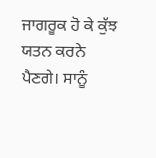ਜਾਗਰੂਕ ਹੋ ਕੇ ਕੁੱਝ ਯਤਨ ਕਰਨੇ ਪੈਣਗੇ। ਸਾਨੂੰ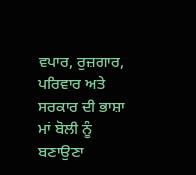ਵਪਾਰ, ਰੁਜ਼ਗਾਰ, ਪਰਿਵਾਰ ਅਤੇ ਸਰਕਾਰ ਦੀ ਭਾਸ਼ਾ ਮਾਂ ਬੋਲੀ ਨੂੰ ਬਣਾਉਣਾ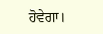ਹੋਵੇਗਾ।